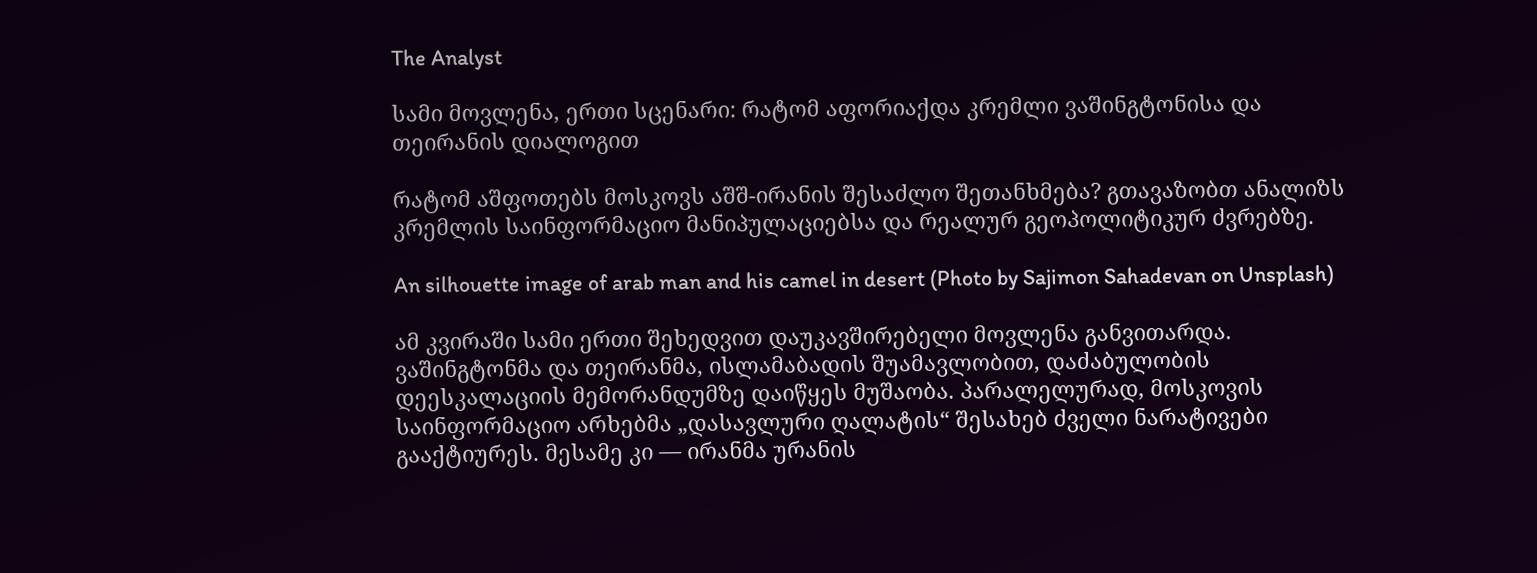The Analyst

სამი მოვლენა, ერთი სცენარი: რატომ აფორიაქდა კრემლი ვაშინგტონისა და თეირანის დიალოგით

რატომ აშფოთებს მოსკოვს აშშ-ირანის შესაძლო შეთანხმება? გთავაზობთ ანალიზს კრემლის საინფორმაციო მანიპულაციებსა და რეალურ გეოპოლიტიკურ ძვრებზე.

An silhouette image of arab man and his camel in desert (Photo by Sajimon Sahadevan on Unsplash)

ამ კვირაში სამი ერთი შეხედვით დაუკავშირებელი მოვლენა განვითარდა. ვაშინგტონმა და თეირანმა, ისლამაბადის შუამავლობით, დაძაბულობის დეესკალაციის მემორანდუმზე დაიწყეს მუშაობა. პარალელურად, მოსკოვის საინფორმაციო არხებმა „დასავლური ღალატის“ შესახებ ძველი ნარატივები გააქტიურეს. მესამე კი — ირანმა ურანის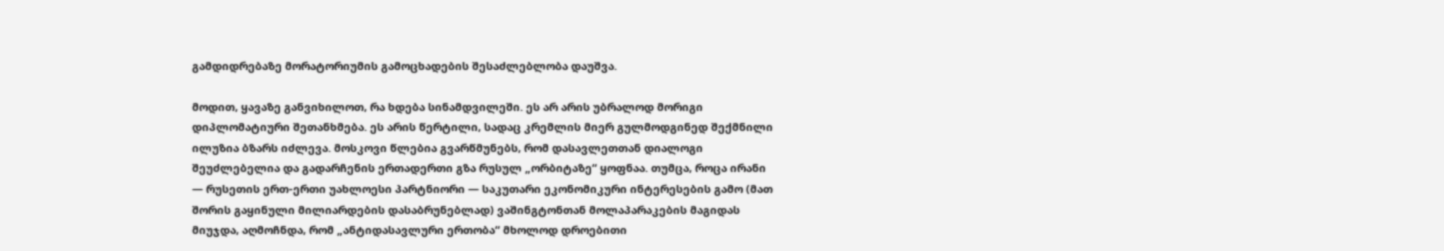გამდიდრებაზე მორატორიუმის გამოცხადების შესაძლებლობა დაუშვა.

მოდით, ყავაზე განვიხილოთ, რა ხდება სინამდვილეში. ეს არ არის უბრალოდ მორიგი დიპლომატიური შეთანხმება. ეს არის წერტილი, სადაც კრემლის მიერ გულმოდგინედ შექმნილი ილუზია ბზარს იძლევა. მოსკოვი წლებია გვარწმუნებს, რომ დასავლეთთან დიალოგი შეუძლებელია და გადარჩენის ერთადერთი გზა რუსულ „ორბიტაზე“ ყოფნაა. თუმცა, როცა ირანი — რუსეთის ერთ-ერთი უახლოესი პარტნიორი — საკუთარი ეკონომიკური ინტერესების გამო (მათ შორის გაყინული მილიარდების დასაბრუნებლად) ვაშინგტონთან მოლაპარაკების მაგიდას მიუჯდა, აღმოჩნდა, რომ „ანტიდასავლური ერთობა“ მხოლოდ დროებითი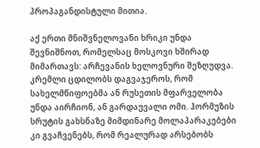პროპაგანდისტული მითია.

აქ ერთი მნიშვნელოვანი ხრიკი უნდა შევნიშნოთ, რომელსაც მოსკოვი ხშირად მიმართავს: არჩევანის ხელოვნური შეზღუდვა. კრემლი ცდილობს დაგვაჯეროს, რომ სახელმწიფოებმა ან რუსეთის მფარველობა უნდა აირჩიონ, ან გარდაუვალი ომი. ჰორმუზის სრუტის გახსნაზე მიმდინარე მოლაპარაკებები კი გვაჩვენებს, რომ რეალურად არსებობს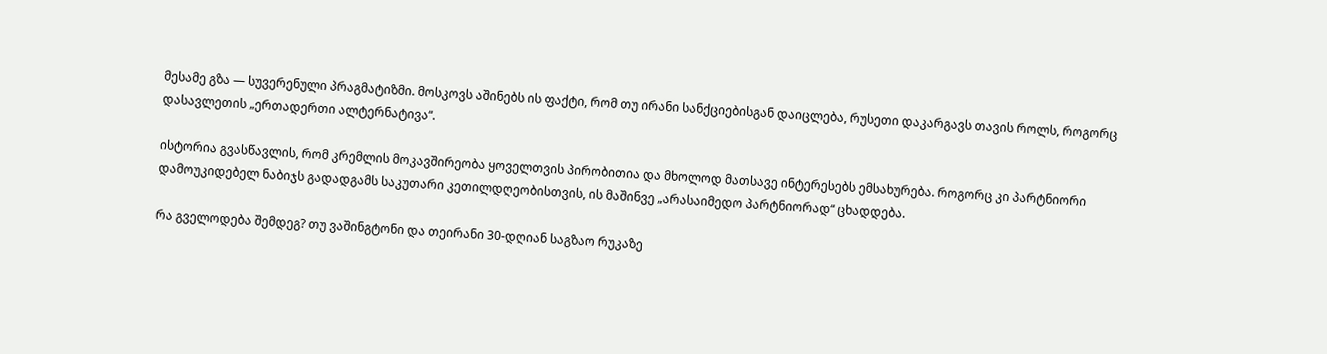მესამე გზა — სუვერენული პრაგმატიზმი. მოსკოვს აშინებს ის ფაქტი, რომ თუ ირანი სანქციებისგან დაიცლება, რუსეთი დაკარგავს თავის როლს, როგორც დასავლეთის „ერთადერთი ალტერნატივა“.

ისტორია გვასწავლის, რომ კრემლის მოკავშირეობა ყოველთვის პირობითია და მხოლოდ მათსავე ინტერესებს ემსახურება. როგორც კი პარტნიორი დამოუკიდებელ ნაბიჯს გადადგამს საკუთარი კეთილდღეობისთვის, ის მაშინვე „არასაიმედო პარტნიორად“ ცხადდება.

რა გველოდება შემდეგ? თუ ვაშინგტონი და თეირანი 30-დღიან საგზაო რუკაზე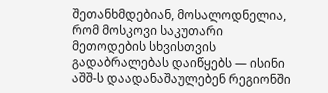შეთანხმდებიან, მოსალოდნელია, რომ მოსკოვი საკუთარი მეთოდების სხვისთვის გადაბრალებას დაიწყებს — ისინი აშშ-ს დაადანაშაულებენ რეგიონში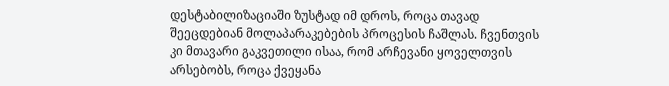დესტაბილიზაციაში ზუსტად იმ დროს, როცა თავად შეეცდებიან მოლაპარაკებების პროცესის ჩაშლას. ჩვენთვის კი მთავარი გაკვეთილი ისაა, რომ არჩევანი ყოველთვის არსებობს, როცა ქვეყანა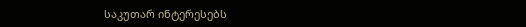საკუთარ ინტერესებს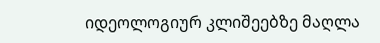იდეოლოგიურ კლიშეებზე მაღლა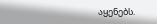აყენებს.